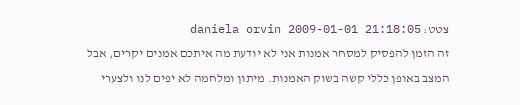צטט: daniela orvin 2009-01-01 21:18:05
זה הזמן להפסיק למסחר אמנות אני לא יודעת מה איתכם אמנים יקרים, אבל המצב באופן כללי קשה בשוק האמנות. מיתון ומלחמה לא יפים לנו ולצערי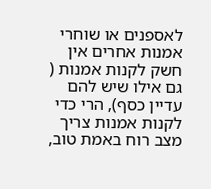לאספנים או שוחרי אמנות אחרים אין חשק לקנות אמנות ( גם אילו שיש להם עדיין כסף), הרי כדי לקנות אמנות צריך מצב רוח באמת טוב,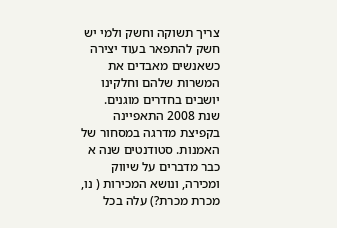צריך תשוקה וחשק ולמי יש חשק להתפאר בעוד יצירה כשאנשים מאבדים את המשרות שלהם וחלקינו יושבים בחדרים מוגנים.
שנת 2008 התאפיינה בקפיצת מדרגה במסחור של האמנות. סטודנטים שנה א כבר מדברים על שיווק ומכירה, ונושא המכירות ( נו, מכרת מכרת?) עלה בכל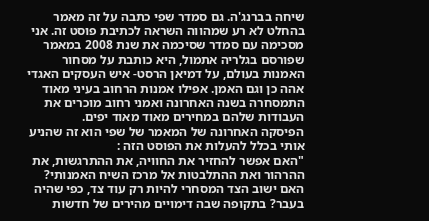שיחה בברנג'ה. גם סמדר שפי כתבה על זה מאמר בהחלט לא רע שמהווה השראה לכתיבת פוסט זה. אני מסכימה עם סמדר שסיכמה את שנת 2008 במאמר שפורסם בגלריה אתמול, היא כותבת על מסחור האמנות בעולם, על דמיאן הרסט- איש העסקים האגדי אהה כן וגם האמן. אפילו אמנות הרחוב בעיני מאוד התמסחרה בשנה האחרונה ואמני רחוב מוכרים את העבודות שלהם במחירים מאוד מאוד יפים.
הפיסקה האחרונה של המאמר של שפי הוא זה שהניע אותי בכלל להעלות את הפוסט הזה :
"האם אפשר להחזיר את החוויה, את ההתרגשות, את ההרהור ואת ההתלבטות אל מרכז השיח האמנותי? האם ישוב הצד המסחרי להיות רק עוד צד, כפי שהיה בעבר? בתקופה שבה דימויים מהירים של חדשות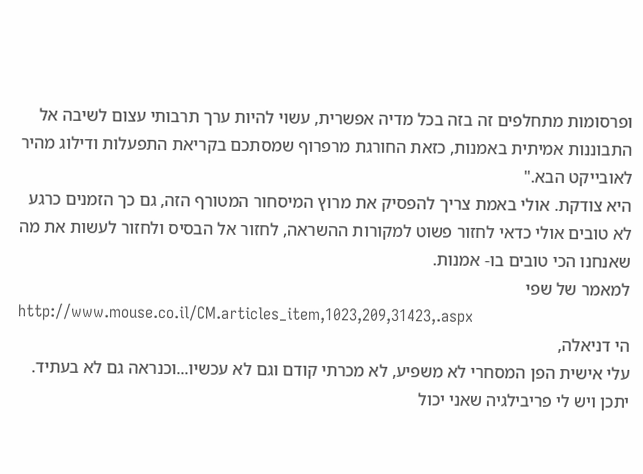ופרסומות מתחלפים זה בזה בכל מדיה אפשרית, עשוי להיות ערך תרבותי עצום לשיבה אל התבוננות אמיתית באמנות, כזאת החורגת מרפרוף שמסתכם בקריאת התפעלות ודילוג מהיר לאובייקט הבא."
היא צודקת. אולי באמת צריך להפסיק את מרוץ המיסחור המטורף הזה, גם כך הזמנים כרגע לא טובים אולי כדאי לחזור פשוט למקורות ההשראה, לחזור אל הבסיס ולחזור לעשות את מה שאנחנו הכי טובים בו- אמנות.
למאמר של שפי
http://www.mouse.co.il/CM.articles_item,1023,209,31423,.aspx
הי דניאלה,
עלי אישית הפן המסחרי לא משפיע, לא מכרתי קודם וגם לא עכשיו...וכנראה גם לא בעתיד. יתכן ויש לי פריבילגיה שאני יכול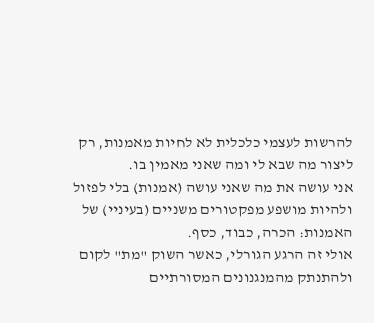להרשות לעצמי כלכלית לא לחיות מאמנות, רק ליצור מה שבא לי ומה שאני מאמין בו.
אני עושה את מה שאני עושה (אמנות) בלי לפזול ולהיות מושפע מפקטורים משניים (בעיניי) של האמנות: הכרה, כבוד, כסף.
אולי זה הרגע הגורלי, כאשר השוק "מת" לקום ולהתנתק מהמנגנונים המסורתיים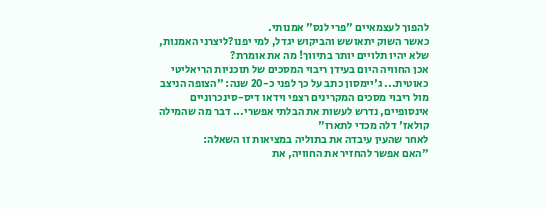להפוך לעצמאיים "פרי לנס" אמנותי.
כאשר השוק יתאושש והביקוש יגדל, למי יפנו?ליצרני האמנות, שלא יהיו תלויים יותר בתיווך! מה את אומרת?
אכן החוויה היום בעידן ריבוי המסכים של תוכניות הריאליטי כאוטית... ג'יימסון כתב על כך לפני כ-20 שנה: "הצופה הניצב מול ריבוי מסכים המקרינים רצפי וידאו דיס-סינכרוניים אינסופיים, נדרש לעשות את הבלתי אפשרי... דבר מה שהמילה קולאז' דלה מכדי לתארו"
לאחר שהעין עיבדה את בתוליה במציאות זו השאלה:
"האם אפשר להחזיר את החוויה, את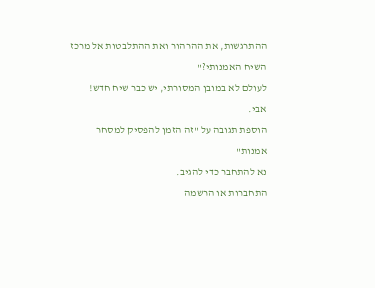ההתרגשות, את ההרהור ואת ההתלבטות אל מרכז השיח האמנותי?"
לעולם לא במובן המסורתי, יש כבר שיח חדש!
אבי.
הוספת תגובה על "זה הזמן להפסיק למסחר אמנות"
נא להתחבר כדי להגיב.
התחברות או הרשמה